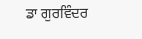ਡਾ ਗੁਰਵਿੰਦਰ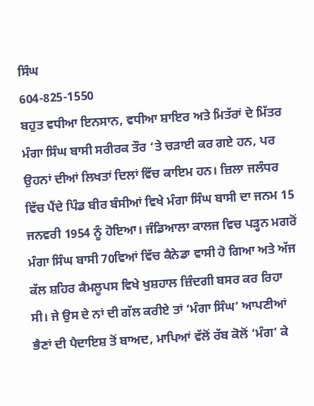ਸਿੰਘ
604-825-1550
ਬਹੁਤ ਵਧੀਆ ਇਨਸਾਨ, ਵਧੀਆ ਸ਼ਾਇਰ ਅਤੇ ਮਿਤੱਰਾਂ ਦੇ ਮਿੱਤਰ ਮੰਗਾ ਸਿੰਘ ਬਾਸੀ ਸਰੀਰਕ ਤੌਰ ‘ਤੇ ਚੜਾਈ ਕਰ ਗਏ ਹਨ, ਪਰ ਉਹਨਾਂ ਦੀਆਂ ਲਿਖਤਾਂ ਦਿਲਾਂ ਵਿੱਚ ਕਾਇਮ ਹਨ। ਜ਼ਿਲਾ ਜਲੰਧਰ ਵਿੱਚ ਪੈਂਦੇ ਪਿੰਡ ਬੀਰ ਬੰਸੀਆਂ ਵਿਖੇ ਮੰਗਾ ਸਿੰਘ ਬਾਸੀ ਦਾ ਜਨਮ 15 ਜਨਵਰੀ 1954 ਨੂੰ ਹੋਇਆ। ਜੰਡਿਆਲਾ ਕਾਲਜ ਵਿਚ ਪੜ੍ਹਨ ਮਗਰੋਂ ਮੰਗਾ ਸਿੰਘ ਬਾਸੀ 70ਵਿਆਂ ਵਿੱਚ ਕੈਨੇਡਾ ਵਾਸੀ ਹੋ ਗਿਆ ਅਤੇ ਅੱਜ ਕੱਲ ਸ਼ਹਿਰ ਕੈਮਲੂਪਸ ਵਿਖੇ ਖੁਸ਼ਹਾਲ ਜ਼ਿੰਦਗੀ ਬਸਰ ਕਰ ਰਿਹਾ ਸੀ। ਜੇ ਉਸ ਦੇ ਨਾਂ ਦੀ ਗੱਲ ਕਰੀਏ ਤਾਂ ‘ਮੰਗਾ ਸਿੰਘ’ ਆਪਣੀਆਂ ਭੈਣਾਂ ਦੀ ਪੈਦਾਇਸ਼ ਤੋਂ ਬਾਅਦ, ਮਾਪਿਆਂ ਵੱਲੋਂ ਰੱਬ ਕੋਲੋਂ ‘ਮੰਗ’ ਕੇ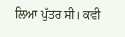ਲਿਆ ਪੁੱਤਰ ਸੀ। ਕਵੀ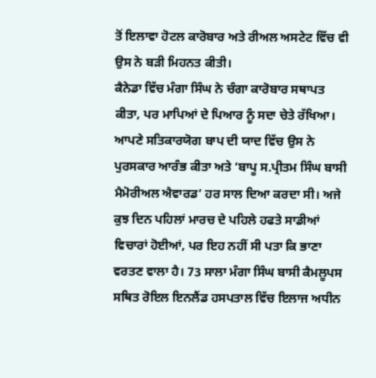ਤੋਂ ਇਲਾਵਾ ਹੋਟਲ ਕਾਰੋਬਾਰ ਅਤੇ ਰੀਅਲ ਅਸਟੇਟ ਵਿੱਚ ਵੀ ਉਸ ਨੇ ਬੜੀ ਮਿਹਨਤ ਕੀਤੀ।
ਕੈਨੇਡਾ ਵਿੱਚ ਮੰਗਾ ਸਿੰਘ ਨੇ ਚੰਗਾ ਕਾਰੋਬਾਰ ਸਥਾਪਤ ਕੀਤਾ, ਪਰ ਮਾਪਿਆਂ ਦੇ ਪਿਆਰ ਨੂੰ ਸਦਾ ਚੇਤੇ ਰੱਖਿਆ। ਆਪਣੇ ਸਤਿਕਾਰਯੋਗ ਬਾਪ ਦੀ ਯਾਦ ਵਿੱਚ ਉਸ ਨੇ ਪੁਰਸਕਾਰ ਆਰੰਭ ਕੀਤਾ ਅਤੇ ‘ਬਾਪੂ ਸ.ਪ੍ਰੀਤਮ ਸਿੰਘ ਬਾਸੀ ਮੈਮੋਰੀਅਲ ਐਵਾਰਡ’ ਹਰ ਸਾਲ ਦਿਆ ਕਰਦਾ ਸੀ। ਅਜੇ ਕੁਝ ਦਿਨ ਪਹਿਲਾਂ ਮਾਰਚ ਦੇ ਪਹਿਲੇ ਹਫਤੇ ਸਾਡੀਆਂ ਵਿਚਾਰਾਂ ਹੋਈਆਂ, ਪਰ ਇਹ ਨਹੀਂ ਸੀ ਪਤਾ ਕਿ ਭਾਣਾ ਵਰਤਣ ਵਾਲਾ ਹੈ। 73 ਸਾਲਾ ਮੰਗਾ ਸਿੰਘ ਬਾਸੀ ਕੈਮਲੂਪਸ ਸਥਿਤ ਰੋਇਲ ਇਨਲੈਂਡ ਹਸਪਤਾਲ ਵਿੱਚ ਇਲਾਜ ਅਧੀਨ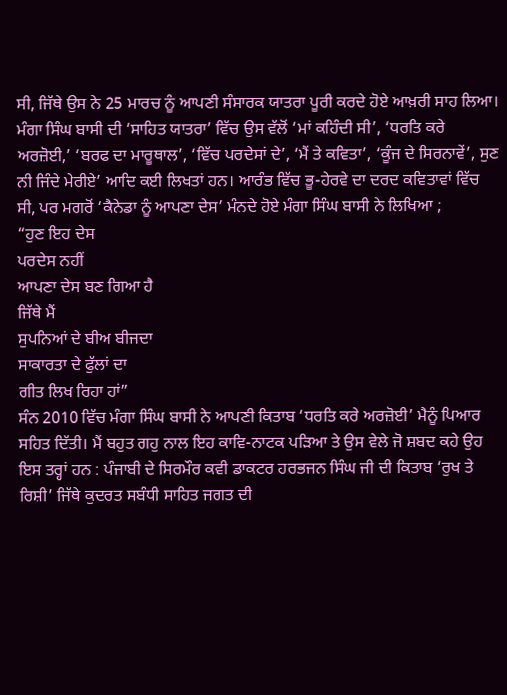ਸੀ, ਜਿੱਥੇ ਉਸ ਨੇ 25 ਮਾਰਚ ਨੂੰ ਆਪਣੀ ਸੰਸਾਰਕ ਯਾਤਰਾ ਪੂਰੀ ਕਰਦੇ ਹੋਏ ਆਖ਼ਰੀ ਸਾਹ ਲਿਆ।
ਮੰਗਾ ਸਿੰਘ ਬਾਸੀ ਦੀ ‘ਸਾਹਿਤ ਯਾਤਰਾ’ ਵਿੱਚ ਉਸ ਵੱਲੋਂ ‘ਮਾਂ ਕਹਿੰਦੀ ਸੀ’, ‘ਧਰਤਿ ਕਰੇ ਅਰਜ਼ੋਈ,’ ‘ਬਰਫ ਦਾ ਮਾਰੂਥਾਲ’, ‘ਵਿੱਚ ਪਰਦੇਸਾਂ ਦੇ’, ‘ਮੈਂ ਤੇ ਕਵਿਤਾ’, ‘ਕੂੰਜ ਦੇ ਸਿਰਨਾਵੇਂ’, ਸੁਣ ਨੀ ਜਿੰਦੇ ਮੇਰੀਏ’ ਆਦਿ ਕਈ ਲਿਖਤਾਂ ਹਨ। ਆਰੰਭ ਵਿੱਚ ਭੂ-ਹੇਰਵੇ ਦਾ ਦਰਦ ਕਵਿਤਾਵਾਂ ਵਿੱਚ ਸੀ, ਪਰ ਮਗਰੋਂ ‘ਕੈਨੇਡਾ ਨੂੰ ਆਪਣਾ ਦੇਸ’ ਮੰਨਦੇ ਹੋਏ ਮੰਗਾ ਸਿੰਘ ਬਾਸੀ ਨੇ ਲਿਖਿਆ ;
“ਹੁਣ ਇਹ ਦੇਸ
ਪਰਦੇਸ ਨਹੀਂ
ਆਪਣਾ ਦੇਸ ਬਣ ਗਿਆ ਹੈ
ਜਿੱਥੇ ਮੈਂ
ਸੁਪਨਿਆਂ ਦੇ ਬੀਅ ਬੀਜਦਾ
ਸਾਕਾਰਤਾ ਦੇ ਫੁੱਲਾਂ ਦਾ
ਗੀਤ ਲਿਖ ਰਿਹਾ ਹਾਂ”
ਸੰਨ 2010 ਵਿੱਚ ਮੰਗਾ ਸਿੰਘ ਬਾਸੀ ਨੇ ਆਪਣੀ ਕਿਤਾਬ ‘ਧਰਤਿ ਕਰੇ ਅਰਜ਼ੋਈ’ ਮੈਨੂੰ ਪਿਆਰ ਸਹਿਤ ਦਿੱਤੀ। ਮੈਂ ਬਹੁਤ ਗਹੁ ਨਾਲ ਇਹ ਕਾਵਿ-ਨਾਟਕ ਪੜਿਆ ਤੇ ਉਸ ਵੇਲੇ ਜੋ ਸ਼ਬਦ ਕਹੇ ਉਹ ਇਸ ਤਰ੍ਹਾਂ ਹਨ : ਪੰਜਾਬੀ ਦੇ ਸਿਰਮੌਰ ਕਵੀ ਡਾਕਟਰ ਹਰਭਜਨ ਸਿੰਘ ਜੀ ਦੀ ਕਿਤਾਬ ‘ਰੁਖ ਤੇ ਰਿਸ਼ੀ’ ਜਿੱਥੇ ਕੁਦਰਤ ਸਬੰਧੀ ਸਾਹਿਤ ਜਗਤ ਦੀ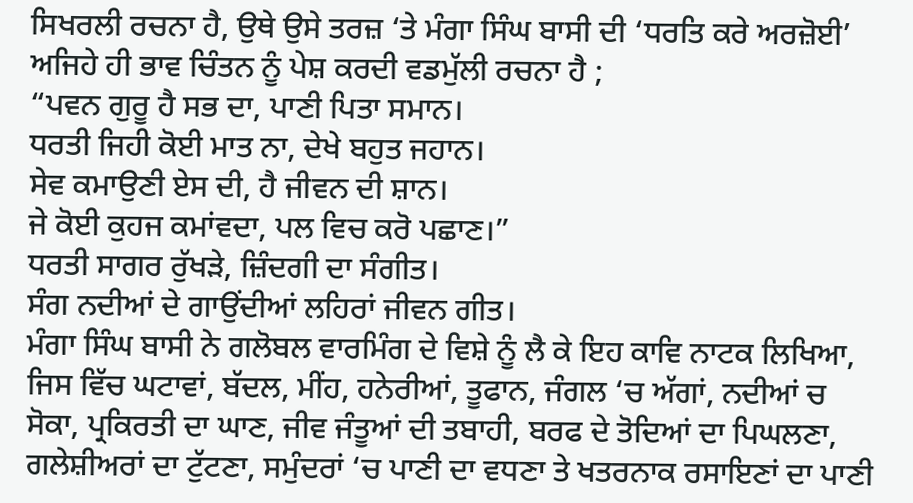ਸਿਖਰਲੀ ਰਚਨਾ ਹੈ, ਉਥੇ ਉਸੇ ਤਰਜ਼ ‘ਤੇ ਮੰਗਾ ਸਿੰਘ ਬਾਸੀ ਦੀ ‘ਧਰਤਿ ਕਰੇ ਅਰਜ਼ੋਈ’ ਅਜਿਹੇ ਹੀ ਭਾਵ ਚਿੰਤਨ ਨੂੰ ਪੇਸ਼ ਕਰਦੀ ਵਡਮੁੱਲੀ ਰਚਨਾ ਹੈ ;
“ਪਵਨ ਗੁਰੂ ਹੈ ਸਭ ਦਾ, ਪਾਣੀ ਪਿਤਾ ਸਮਾਨ।
ਧਰਤੀ ਜਿਹੀ ਕੋਈ ਮਾਤ ਨਾ, ਦੇਖੇ ਬਹੁਤ ਜਹਾਨ।
ਸੇਵ ਕਮਾਉਣੀ ਏਸ ਦੀ, ਹੈ ਜੀਵਨ ਦੀ ਸ਼ਾਨ।
ਜੇ ਕੋਈ ਕੁਹਜ ਕਮਾਂਵਦਾ, ਪਲ ਵਿਚ ਕਰੋ ਪਛਾਣ।”
ਧਰਤੀ ਸਾਗਰ ਰੁੱਖੜੇ, ਜ਼ਿੰਦਗੀ ਦਾ ਸੰਗੀਤ।
ਸੰਗ ਨਦੀਆਂ ਦੇ ਗਾਉਂਦੀਆਂ ਲਹਿਰਾਂ ਜੀਵਨ ਗੀਤ।
ਮੰਗਾ ਸਿੰਘ ਬਾਸੀ ਨੇ ਗਲੋਬਲ ਵਾਰਮਿੰਗ ਦੇ ਵਿਸ਼ੇ ਨੂੰ ਲੈ ਕੇ ਇਹ ਕਾਵਿ ਨਾਟਕ ਲਿਖਿਆ, ਜਿਸ ਵਿੱਚ ਘਟਾਵਾਂ, ਬੱਦਲ, ਮੀਂਹ, ਹਨੇਰੀਆਂ, ਤੂਫਾਨ, ਜੰਗਲ ‘ਚ ਅੱਗਾਂ, ਨਦੀਆਂ ਚ ਸੋਕਾ, ਪ੍ਰਕਿਰਤੀ ਦਾ ਘਾਣ, ਜੀਵ ਜੰਤੂਆਂ ਦੀ ਤਬਾਹੀ, ਬਰਫ ਦੇ ਤੋਦਿਆਂ ਦਾ ਪਿਘਲਣਾ, ਗਲੇਸ਼ੀਅਰਾਂ ਦਾ ਟੁੱਟਣਾ, ਸਮੁੰਦਰਾਂ ‘ਚ ਪਾਣੀ ਦਾ ਵਧਣਾ ਤੇ ਖਤਰਨਾਕ ਰਸਾਇਣਾਂ ਦਾ ਪਾਣੀ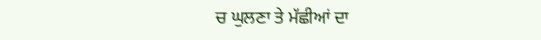ਚ ਘੁਲਣਾ ਤੇ ਮੱਛੀਆਂ ਦਾ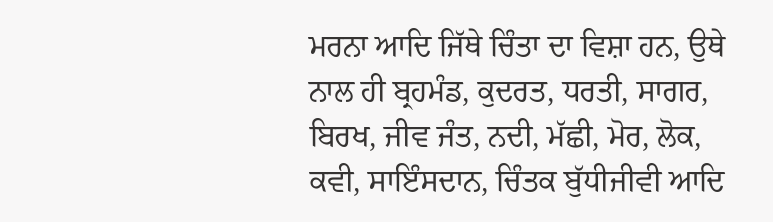ਮਰਨਾ ਆਦਿ ਜਿੱਥੇ ਚਿੰਤਾ ਦਾ ਵਿਸ਼ਾ ਹਨ, ਉਥੇ ਨਾਲ ਹੀ ਬ੍ਰਹਮੰਡ, ਕੁਦਰਤ, ਧਰਤੀ, ਸਾਗਰ, ਬਿਰਖ, ਜੀਵ ਜੰਤ, ਨਦੀ, ਮੱਛੀ, ਮੋਰ, ਲੋਕ, ਕਵੀ, ਸਾਇੰਸਦਾਨ, ਚਿੰਤਕ ਬੁੱਧੀਜੀਵੀ ਆਦਿ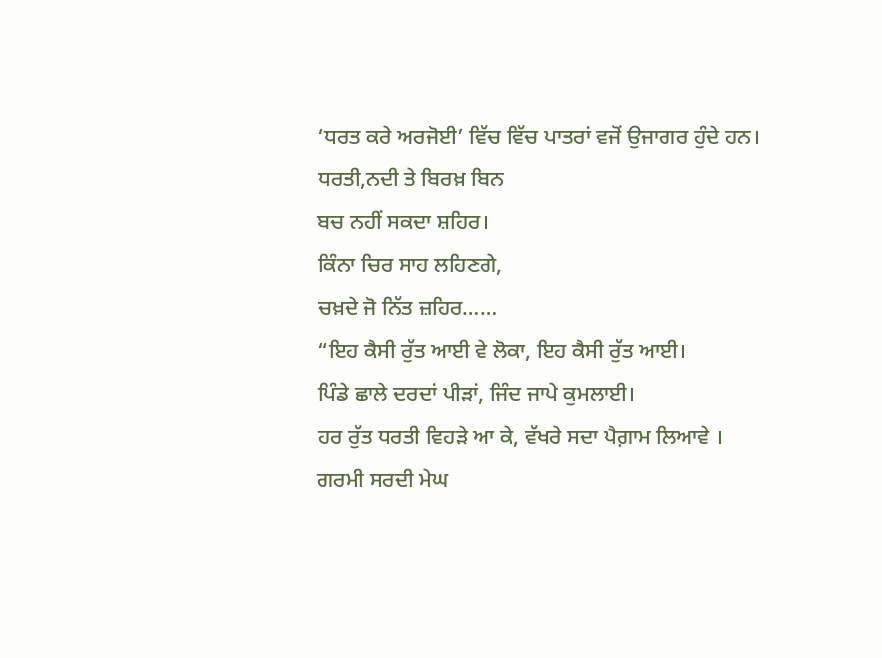‘ਧਰਤ ਕਰੇ ਅਰਜੋਈ’ ਵਿੱਚ ਵਿੱਚ ਪਾਤਰਾਂ ਵਜੋਂ ਉਜਾਗਰ ਹੁੰਦੇ ਹਨ।
ਧਰਤੀ,ਨਦੀ ਤੇ ਬਿਰਖ਼ ਬਿਨ
ਬਚ ਨਹੀਂ ਸਕਦਾ ਸ਼ਹਿਰ।
ਕਿੰਨਾ ਚਿਰ ਸਾਹ ਲਹਿਣਗੇ,
ਚਖ਼ਦੇ ਜੋ ਨਿੱਤ ਜ਼ਹਿਰ……
“ਇਹ ਕੈਸੀ ਰੁੱਤ ਆਈ ਵੇ ਲੋਕਾ, ਇਹ ਕੈਸੀ ਰੁੱਤ ਆਈ।
ਪਿੰਡੇ ਛਾਲੇ ਦਰਦਾਂ ਪੀੜਾਂ, ਜਿੰਦ ਜਾਪੇ ਕੁਮਲਾਈ।
ਹਰ ਰੁੱਤ ਧਰਤੀ ਵਿਹੜੇ ਆ ਕੇ, ਵੱਖਰੇ ਸਦਾ ਪੈਗ਼ਾਮ ਲਿਆਵੇ ।
ਗਰਮੀ ਸਰਦੀ ਮੇਘ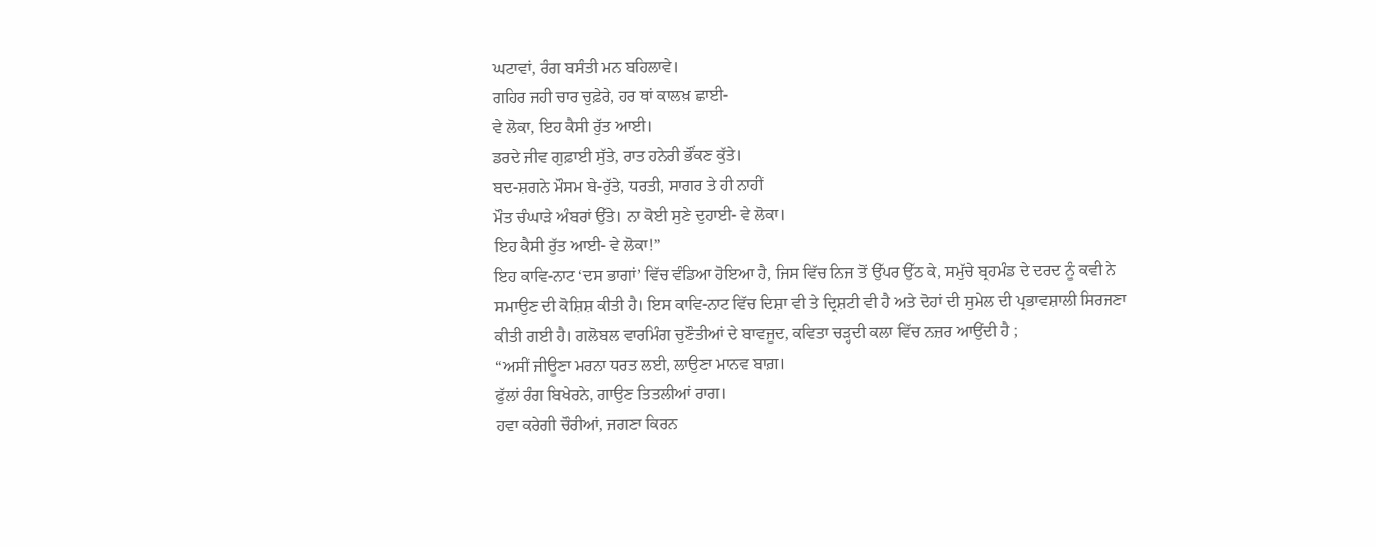ਘਟਾਵਾਂ, ਰੰਗ ਬਸੰਤੀ ਮਨ ਬਹਿਲਾਵੇ।
ਗਹਿਰ ਜਹੀ ਚਾਰ ਚੁਫ਼ੇਰੇ, ਹਰ ਥਾਂ ਕਾਲਖ਼ ਛਾਈ-
ਵੇ ਲੋਕਾ, ਇਹ ਕੈਸੀ ਰੁੱਤ ਆਈ।
ਡਰਦੇ ਜੀਵ ਗੁਫ਼ਾਈ ਸੁੱਤੇ, ਰਾਤ ਹਨੇਰੀ ਭੌਂਕਣ ਕੁੱਤੇ।
ਬਦ-ਸ਼ਗਨੇ ਮੌਸਮ ਬੇ-ਰੁੱਤੇ, ਧਰਤੀ, ਸਾਗਰ ਤੇ ਹੀ ਨਾਹੀਂ
ਮੌਤ ਚੰਘਾੜੇ ਅੰਬਰਾਂ ਉੱਤੇ। ਨਾ ਕੋਈ ਸੁਣੇ ਦੁਹਾਈ- ਵੇ ਲੋਕਾ।
ਇਹ ਕੈਸੀ ਰੁੱਤ ਆਈ- ਵੇ ਲੋਕਾ!”
ਇਹ ਕਾਵਿ-ਨਾਟ ‘ਦਸ ਭਾਗਾਂ’ ਵਿੱਚ ਵੰਡਿਆ ਹੋਇਆ ਹੈ, ਜਿਸ ਵਿੱਚ ਨਿਜ ਤੋਂ ਉੱਪਰ ਉੱਠ ਕੇ, ਸਮੁੱਚੇ ਬ੍ਰਹਮੰਡ ਦੇ ਦਰਦ ਨੂੰ ਕਵੀ ਨੇ ਸਮਾਉਣ ਦੀ ਕੋਸ਼ਿਸ਼ ਕੀਤੀ ਹੈ। ਇਸ ਕਾਵਿ-ਨਾਟ ਵਿੱਚ ਦਿਸ਼ਾ ਵੀ ਤੇ ਦ੍ਰਿਸ਼ਟੀ ਵੀ ਹੈ ਅਤੇ ਦੋਹਾਂ ਦੀ ਸੁਮੇਲ ਦੀ ਪ੍ਰਭਾਵਸ਼ਾਲੀ ਸਿਰਜਣਾ ਕੀਤੀ ਗਈ ਹੈ। ਗਲੋਬਲ ਵਾਰਮਿੰਗ ਚੁਣੌਤੀਆਂ ਦੇ ਬਾਵਜੂਦ, ਕਵਿਤਾ ਚੜ੍ਹਦੀ ਕਲਾ ਵਿੱਚ ਨਜ਼ਰ ਆਉਂਦੀ ਹੈ ;
“ਅਸੀਂ ਜੀਊਣਾ ਮਰਨਾ ਧਰਤ ਲਈ, ਲਾਉਣਾ ਮਾਨਵ ਬਾਗ਼।
ਫੁੱਲਾਂ ਰੰਗ ਬਿਖੇਰਨੇ, ਗਾਉਣ ਤਿਤਲੀਆਂ ਰਾਗ।
ਹਵਾ ਕਰੇਗੀ ਚੌਰੀਆਂ, ਜਗਣਾ ਕਿਰਨ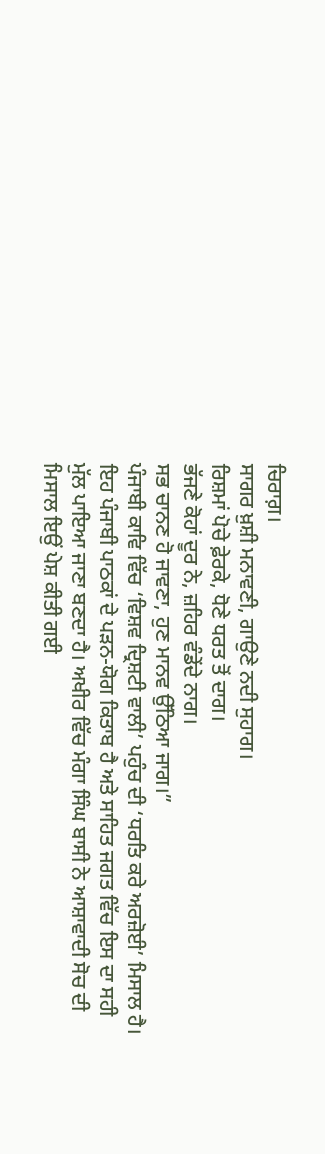ਚਿਰਾਗ਼।
ਸਾਗਰ ਖ਼ੁਸ਼ੀ ਮਨਾਵਣੀ, ਗਾਉਣੇ ਨਦੀ ਸੁਹਾਗ।
ਰਿਸ਼ਮਾਂ ਪੋਚੇ ਫ਼ੇਰਕੇ, ਧੋਣੇ ਧਰਤ ਤੋਂ ਦਾਗ।
ਭੱਜਣੇ ਕੋਹਾਂ ਦੂਰ ਨੇ, ਜ਼ਹਿਰ ਵੰਡੇਂਦੇ ਨਾਗ।
ਸਭ ਚਾਨਣ ਹੋ ਜਾਵਣਾ, ਹੁਣ ਮਾਨਵ ਉੱਠਿਆ ਜਾਗ।”
ਪੰਜਾਬੀ ਕਾਵਿ ਵਿੱਚ ‘ਵਿਸ਼ਵ ਦ੍ਰਿਸ਼ਟੀ ਵਾਲੀ’ ਪਹੁੰਚ ਦੀ ‘ਧਰਤਿ ਕਰੇ ਅਰਜ਼ੋਈ’ ਮਿਸਾਲ ਹੈ। ਇਹ ਪੰਜਾਬੀ ਪਾਠਕਾਂ ਦੇ ਪੜਨ-ਯੋਗ ਕਿਤਾਬ ਹੈ ਅਤੇ ਸਾਹਿਤ ਜਗਤ ਵਿੱਚ ਇਸ ਦਾ ਸਹੀ ਮੁੱਲ ਪਾਇਆ ਜਾਣਾ ਬਣਦਾ ਹੈ। ਅਖੀਰ ਵਿੱਚ ਮੰਗਾ ਸਿੰਘ ਬਾਸੀ ਨੇ ਆਸ਼ਾਵਾਦੀ ਸੋਚ ਦੀ ਮਿਸਾਲ ਇਉਂ ਪੇਸ਼ ਕੀਤੀ ਗਈ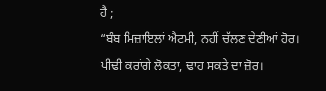ਹੈ ;
“ਬੰਬ ਮਿਜ਼ਾਇਲਾਂ ਐਟਮੀ, ਨਹੀਂ ਚੱਲਣ ਦੇਣੀਆਂ ਹੋਰ।
ਪੀਢੀ ਕਰਾਂਗੇ ਲੋਕਤਾ, ਢਾਹ ਸਕਤੇ ਦਾ ਜ਼ੋਰ।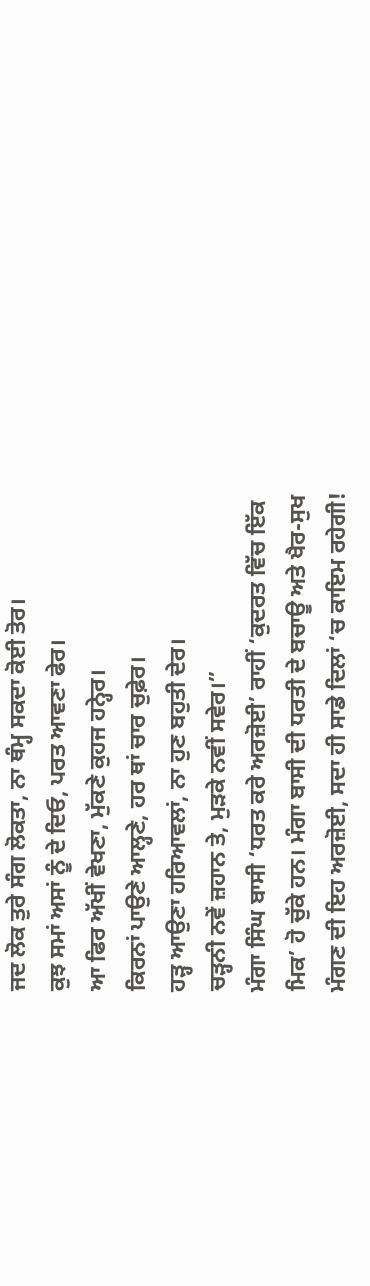ਜਦ ਲੋਕ ਤੁਰੇ ਸੰਗ ਲੋਕਤਾ, ਨਾ ਥੰਮ੍ਹ ਸਕਦਾ ਕੋਈ ਤੋਰ।
ਕੁਝ ਸਮਾਂ ਅਸਾਂ ਨੂੰ ਦੇ ਦਿਓ, ਪਰਤ ਆਵਣਾ ਫੇਰ।
ਆ ਫਿਰ ਅੱਖੀਂ ਵੇਖਣਾ, ਮੁੱਕਣੇ ਕੁਹਜ ਹਨ੍ਹੇਰ।
ਕਿਰਨਾਂ ਪਾਉਣੇ ਆਲ੍ਹਣੇ, ਹਰ ਥਾਂ ਚਾਰ ਚੁਫ਼ੇਰ।
ਹੜ੍ਹ ਆਉਣਾ ਹਰਿਆਵਲਾਂ, ਨਾ ਹੁਣ ਬਹੁਤੀ ਦੇਰ।
ਚੜ੍ਹਨੀ ਨਵੇਂ ਜ਼ਹਾਨ ਤੇ, ਮੁੜਕੇ ਨਵੀਂ ਸਵੇਰ।”
ਮੰਗਾ ਸਿੰਘ ਬਾਸੀ ‘ਧਰਤ ਕਰੇ ਅਰਜ਼ੋਈ’ ਰਾਹੀਂ ‘ਕੁਦਰਤ ਵਿੱਚ ਇੱਕ ਮਿਕ’ ਹੋ ਚੁੱਕੇ ਹਨ। ਮੰਗਾ ਬਾਸੀ ਦੀ ਧਰਤੀ ਦੇ ਬਚਾਊ ਅਤੇ ਖੈਰ-ਸੁਖ ਮੰਗਣ ਦੀ ਇਹ ਅਰਜ਼ੋਈ, ਸਦਾ ਹੀ ਸਾਡੇ ਦਿਲਾਂ ‘ਚ ਕਾਇਮ ਰਹੇਗੀ!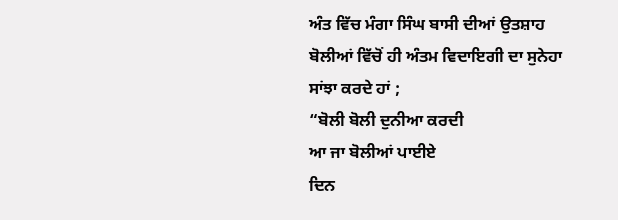ਅੰਤ ਵਿੱਚ ਮੰਗਾ ਸਿੰਘ ਬਾਸੀ ਦੀਆਂ ਉਤਸ਼ਾਹ ਬੋਲੀਆਂ ਵਿੱਚੋਂ ਹੀ ਅੰਤਮ ਵਿਦਾਇਗੀ ਦਾ ਸੁਨੇਹਾ ਸਾਂਝਾ ਕਰਦੇ ਹਾਂ ;
“ਬੋਲੀ ਬੋਲੀ ਦੁਨੀਆ ਕਰਦੀ
ਆ ਜਾ ਬੋਲੀਆਂ ਪਾਈਏ
ਦਿਨ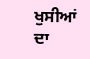ਖੁਸੀਆਂ ਦਾ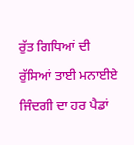ਰੁੱਤ ਗਿਧਿਆਂ ਦੀ
ਰੁੱਸਿਆਂ ਤਾਈ ਮਨਾਈਏ
ਜਿੰਦਗੀ ਦਾ ਹਰ ਪੈਡਾਂ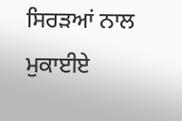ਸਿਰੜਆਂ ਨਾਲ ਮੁਕਾਈਏ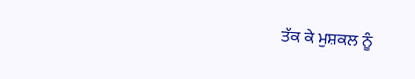ਤੱਕ ਕੇ ਮੁਸ਼ਕਲ ਨੂੰ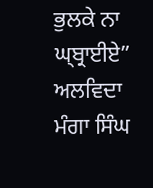ਭੁਲਕੇ ਨਾ ਘ੍ਬ੍ਰਾਈਏ”
ਅਲਵਿਦਾ ਮੰਗਾ ਸਿੰਘ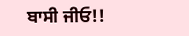ਬਾਸੀ ਜੀਓ!!